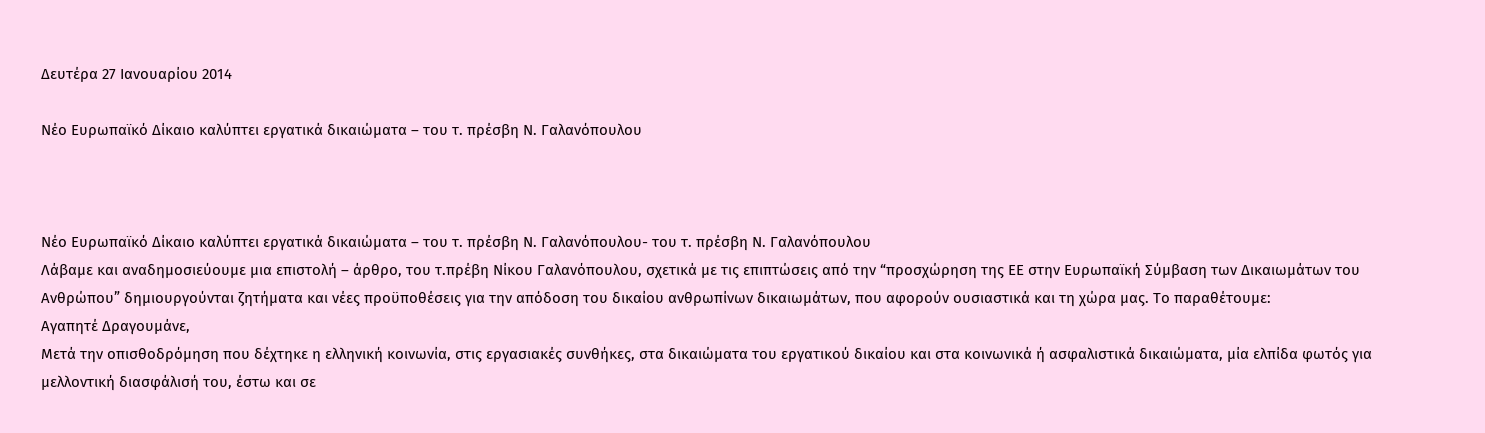Δευτέρα 27 Ιανουαρίου 2014

Νέο Ευρωπαϊκό Δίκαιο καλύπτει εργατικά δικαιώματα – του τ. πρέσβη Ν. Γαλανόπουλου



Νέο Ευρωπαϊκό Δίκαιο καλύπτει εργατικά δικαιώματα – του τ. πρέσβη Ν. Γαλανόπουλου- του τ. πρέσβη Ν. Γαλανόπουλου
Λάβαμε και αναδημοσιεύουμε μια επιστολή – άρθρο, του τ.πρέβη Νίκου Γαλανόπουλου, σχετικά με τις επιπτώσεις από την “προσχώρηση της ΕΕ στην Ευρωπαϊκή Σύμβαση των Δικαιωμάτων του Ανθρώπου” δημιουργούνται ζητήματα και νέες προϋποθέσεις για την απόδοση του δικαίου ανθρωπίνων δικαιωμάτων, που αφορούν ουσιαστικά και τη χώρα μας. Το παραθέτουμε:
Αγαπητέ Δραγουμάνε,
Μετά την οπισθοδρόμηση που δέχτηκε η ελληνική κοινωνία, στις εργασιακές συνθήκες, στα δικαιώματα του εργατικού δικαίου και στα κοινωνικά ή ασφαλιστικά δικαιώματα, μία ελπίδα φωτός για μελλοντική διασφάλισή του, έστω και σε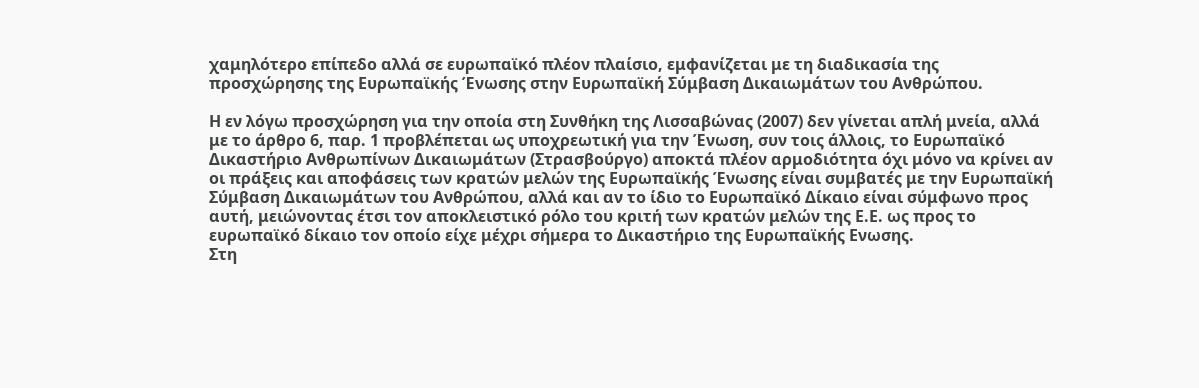χαμηλότερο επίπεδο αλλά σε ευρωπαϊκό πλέον πλαίσιο, εμφανίζεται με τη διαδικασία της προσχώρησης της Ευρωπαϊκής Ένωσης στην Ευρωπαϊκή Σύμβαση Δικαιωμάτων του Ανθρώπου.

Η εν λόγω προσχώρηση για την οποία στη Συνθήκη της Λισσαβώνας (2007) δεν γίνεται απλή μνεία, αλλά με το άρθρο 6, παρ. 1 προβλέπεται ως υποχρεωτική για την Ένωση, συν τοις άλλοις, το Ευρωπαϊκό Δικαστήριο Ανθρωπίνων Δικαιωμάτων (Στρασβούργο) αποκτά πλέον αρμοδιότητα όχι μόνο να κρίνει αν οι πράξεις και αποφάσεις των κρατών μελών της Ευρωπαϊκής Ένωσης είναι συμβατές με την Ευρωπαϊκή Σύμβαση Δικαιωμάτων του Ανθρώπου, αλλά και αν το ίδιο το Ευρωπαϊκό Δίκαιο είναι σύμφωνο προς αυτή, μειώνοντας έτσι τον αποκλειστικό ρόλο του κριτή των κρατών μελών της Ε.Ε. ως προς το ευρωπαϊκό δίκαιο τον οποίο είχε μέχρι σήμερα το Δικαστήριο της Ευρωπαϊκής Ενωσης.
Στη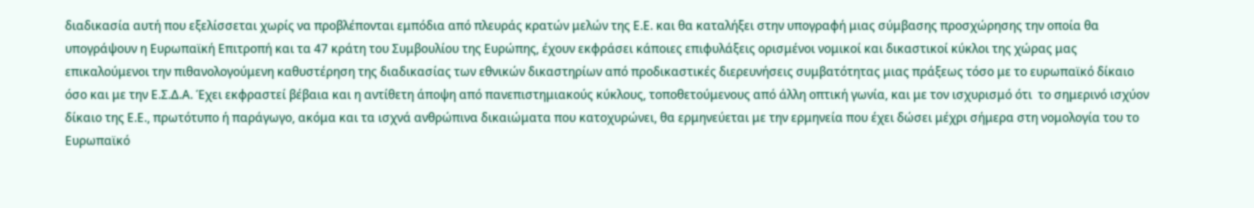διαδικασία αυτή που εξελίσσεται χωρίς να προβλέπονται εμπόδια από πλευράς κρατών μελών της Ε.Ε. και θα καταλήξει στην υπογραφή μιας σύμβασης προσχώρησης την οποία θα υπογράψουν η Ευρωπαϊκή Επιτροπή και τα 47 κράτη του Συμβουλίου της Ευρώπης, έχουν εκφράσει κάποιες επιφυλάξεις ορισμένοι νομικοί και δικαστικοί κύκλοι της χώρας μας επικαλούμενοι την πιθανολογούμενη καθυστέρηση της διαδικασίας των εθνικών δικαστηρίων από προδικαστικές διερευνήσεις συμβατότητας μιας πράξεως τόσο με το ευρωπαϊκό δίκαιο όσο και με την Ε.Σ.Δ.Α. Έχει εκφραστεί βέβαια και η αντίθετη άποψη από πανεπιστημιακούς κύκλους, τοποθετούμενους από άλλη οπτική γωνία, και με τον ισχυρισμό ότι  το σημερινό ισχύον δίκαιο της Ε.Ε., πρωτότυπο ή παράγωγο, ακόμα και τα ισχνά ανθρώπινα δικαιώματα που κατοχυρώνει, θα ερμηνεύεται με την ερμηνεία που έχει δώσει μέχρι σήμερα στη νομολογία του το Ευρωπαϊκό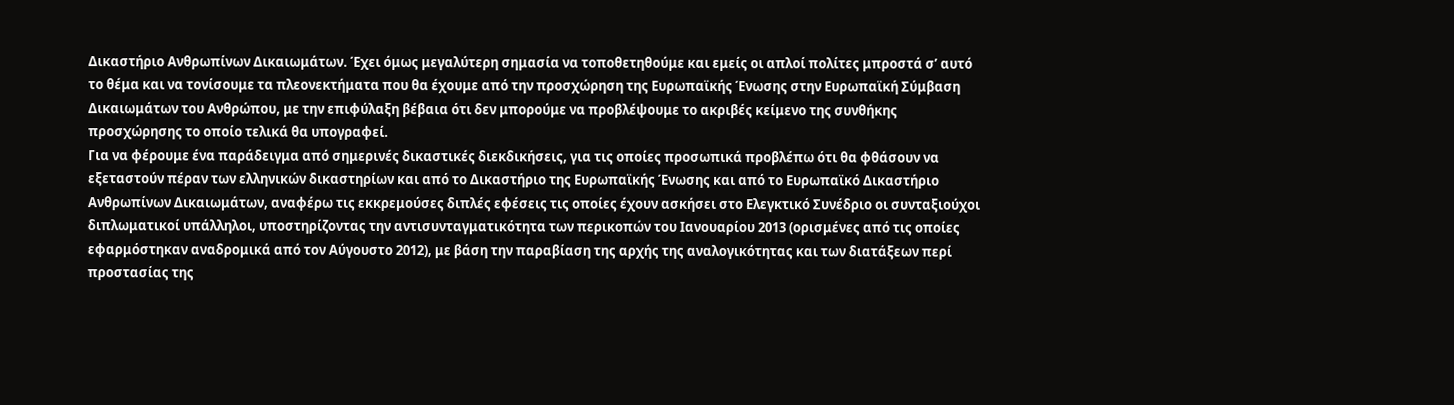Δικαστήριο Ανθρωπίνων Δικαιωμάτων. Έχει όμως μεγαλύτερη σημασία να τοποθετηθούμε και εμείς οι απλοί πολίτες μπροστά σ’ αυτό το θέμα και να τονίσουμε τα πλεονεκτήματα που θα έχουμε από την προσχώρηση της Ευρωπαϊκής Ένωσης στην Ευρωπαϊκή Σύμβαση Δικαιωμάτων του Ανθρώπου, με την επιφύλαξη βέβαια ότι δεν μπορούμε να προβλέψουμε το ακριβές κείμενο της συνθήκης προσχώρησης το οποίο τελικά θα υπογραφεί.
Για να φέρουμε ένα παράδειγμα από σημερινές δικαστικές διεκδικήσεις, για τις οποίες προσωπικά προβλέπω ότι θα φθάσουν να εξεταστούν πέραν των ελληνικών δικαστηρίων και από το Δικαστήριο της Ευρωπαϊκής Ένωσης και από το Ευρωπαϊκό Δικαστήριο Ανθρωπίνων Δικαιωμάτων, αναφέρω τις εκκρεμούσες διπλές εφέσεις τις οποίες έχουν ασκήσει στο Ελεγκτικό Συνέδριο οι συνταξιούχοι διπλωματικοί υπάλληλοι, υποστηρίζοντας την αντισυνταγματικότητα των περικοπών του Ιανουαρίου 2013 (ορισμένες από τις οποίες εφαρμόστηκαν αναδρομικά από τον Αύγουστο 2012), με βάση την παραβίαση της αρχής της αναλογικότητας και των διατάξεων περί προστασίας της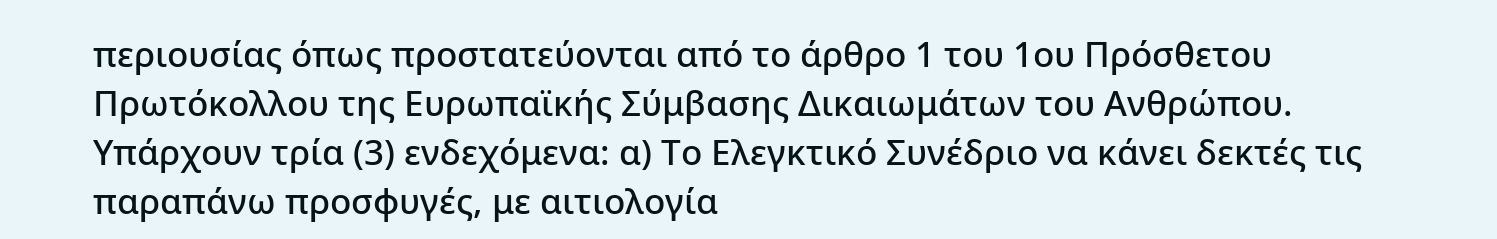περιουσίας όπως προστατεύονται από το άρθρο 1 του 1ου Πρόσθετου Πρωτόκολλου της Ευρωπαϊκής Σύμβασης Δικαιωμάτων του Ανθρώπου.
Υπάρχουν τρία (3) ενδεχόμενα: α) Το Ελεγκτικό Συνέδριο να κάνει δεκτές τις παραπάνω προσφυγές, με αιτιολογία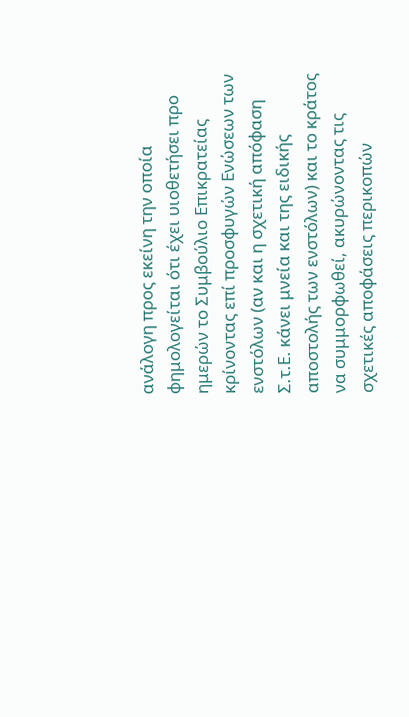ανάλογη προς εκείνη την οποία φημολογείται ότι έχει υιοθετήσει προ ημερών το Συμβούλιο Επικρατείας κρίνοντας επί προσφυγών Ενώσεων των ενστόλων (αν και η σχετική απόφαση Σ.τ.Ε. κάνει μνεία και της ειδικής αποστολής των ενστόλων) και το κράτος να συμμορφωθεί, ακυρώνοντας τις σχετικές αποφάσεις περικοπών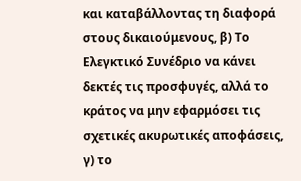και καταβάλλοντας τη διαφορά στους δικαιούμενους, β) Το Ελεγκτικό Συνέδριο να κάνει δεκτές τις προσφυγές, αλλά το κράτος να μην εφαρμόσει τις σχετικές ακυρωτικές αποφάσεις, γ) το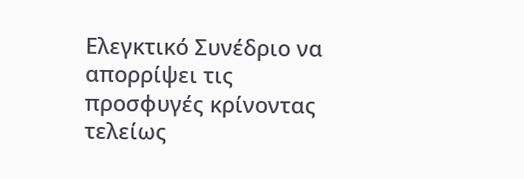Ελεγκτικό Συνέδριο να απορρίψει τις προσφυγές κρίνοντας τελείως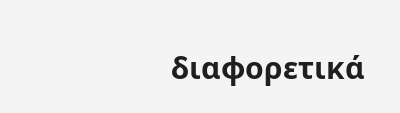διαφορετικά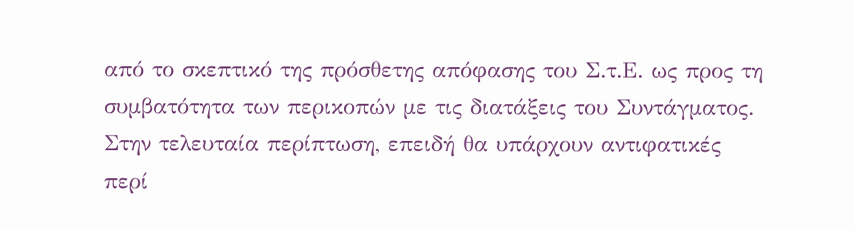από το σκεπτικό της πρόσθετης απόφασης του Σ.τ.Ε. ως προς τη συμβατότητα των περικοπών με τις διατάξεις του Συντάγματος. Στην τελευταία περίπτωση, επειδή θα υπάρχουν αντιφατικές περί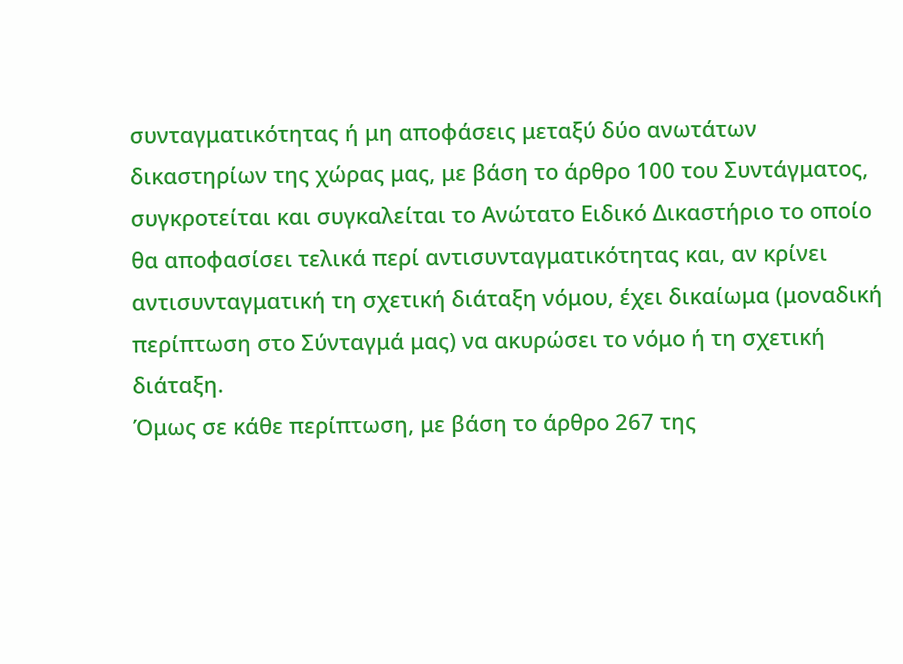συνταγματικότητας ή μη αποφάσεις μεταξύ δύο ανωτάτων δικαστηρίων της χώρας μας, με βάση το άρθρο 100 του Συντάγματος, συγκροτείται και συγκαλείται το Ανώτατο Ειδικό Δικαστήριο το οποίο θα αποφασίσει τελικά περί αντισυνταγματικότητας και, αν κρίνει αντισυνταγματική τη σχετική διάταξη νόμου, έχει δικαίωμα (μοναδική περίπτωση στο Σύνταγμά μας) να ακυρώσει το νόμο ή τη σχετική διάταξη.
Όμως σε κάθε περίπτωση, με βάση το άρθρο 267 της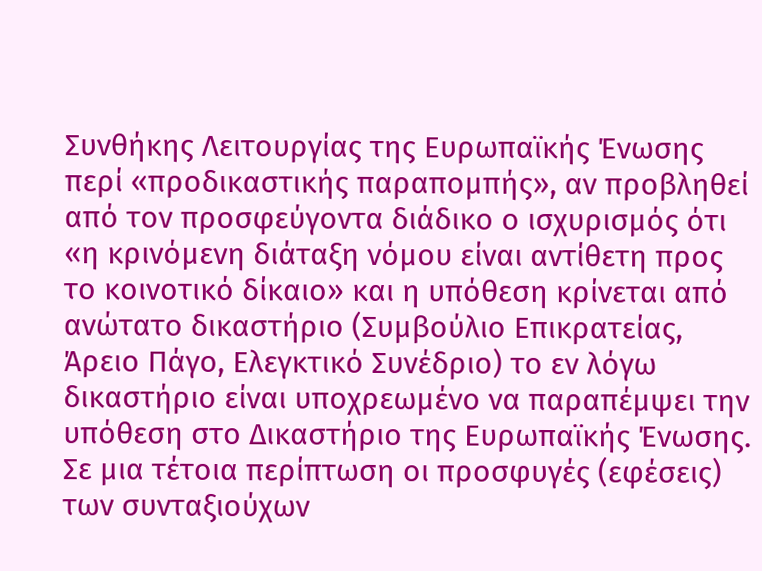Συνθήκης Λειτουργίας της Ευρωπαϊκής Ένωσης περί «προδικαστικής παραπομπής», αν προβληθεί από τον προσφεύγοντα διάδικο ο ισχυρισμός ότι «η κρινόμενη διάταξη νόμου είναι αντίθετη προς το κοινοτικό δίκαιο» και η υπόθεση κρίνεται από ανώτατο δικαστήριο (Συμβούλιο Επικρατείας, Άρειο Πάγο, Ελεγκτικό Συνέδριο) το εν λόγω δικαστήριο είναι υποχρεωμένο να παραπέμψει την υπόθεση στο Δικαστήριο της Ευρωπαϊκής Ένωσης. Σε μια τέτοια περίπτωση οι προσφυγές (εφέσεις) των συνταξιούχων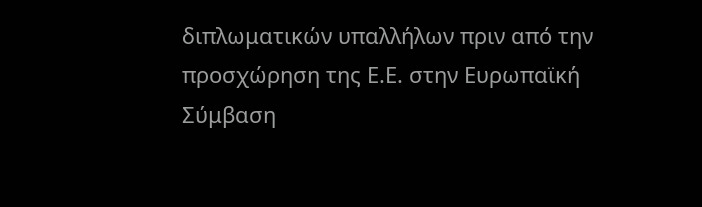διπλωματικών υπαλλήλων πριν από την προσχώρηση της Ε.Ε. στην Ευρωπαϊκή Σύμβαση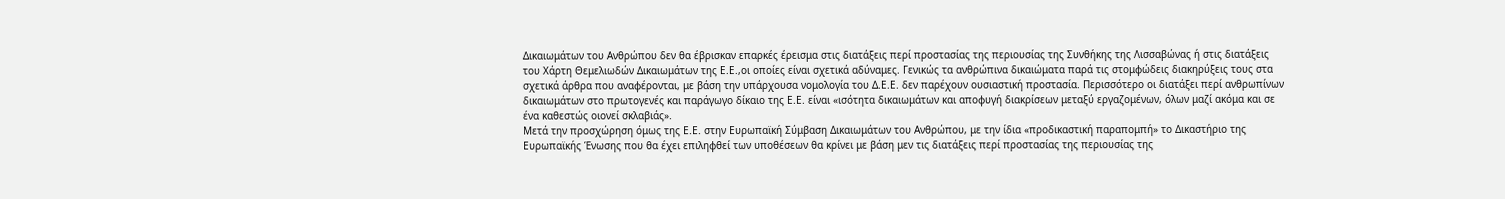Δικαιωμάτων του Ανθρώπου δεν θα έβρισκαν επαρκές έρεισμα στις διατάξεις περί προστασίας της περιουσίας της Συνθήκης της Λισσαβώνας ή στις διατάξεις του Χάρτη Θεμελιωδών Δικαιωμάτων της Ε.Ε.,οι οποίες είναι σχετικά αδύναμες. Γενικώς τα ανθρώπινα δικαιώματα παρά τις στομφώδεις διακηρύξεις τους στα σχετικά άρθρα που αναφέρονται, με βάση την υπάρχουσα νομολογία του Δ.Ε.Ε. δεν παρέχουν ουσιαστική προστασία. Περισσότερο οι διατάξει περί ανθρωπίνων δικαιωμάτων στο πρωτογενές και παράγωγο δίκαιο της Ε.Ε. είναι «ισότητα δικαιωμάτων και αποφυγή διακρίσεων μεταξύ εργαζομένων, όλων μαζί ακόμα και σε ένα καθεστώς οιονεί σκλαβιάς».
Μετά την προσχώρηση όμως της Ε.Ε. στην Ευρωπαϊκή Σύμβαση Δικαιωμάτων του Ανθρώπου, με την ίδια «προδικαστική παραπομπή» το Δικαστήριο της Ευρωπαϊκής Ένωσης που θα έχει επιληφθεί των υποθέσεων θα κρίνει με βάση μεν τις διατάξεις περί προστασίας της περιουσίας της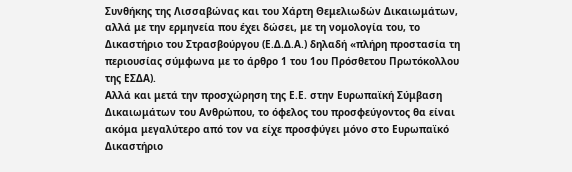Συνθήκης της Λισσαβώνας και του Χάρτη Θεμελιωδών Δικαιωμάτων, αλλά με την ερμηνεία που έχει δώσει, με τη νομολογία του, το Δικαστήριο του Στρασβούργου (Ε.Δ.Δ.Α.) δηλαδή «πλήρη προστασία τη περιουσίας σύμφωνα με το άρθρο 1 του 1ου Πρόσθετου Πρωτόκολλου της ΕΣΔΑ).
Αλλά και μετά την προσχώρηση της Ε.Ε. στην Ευρωπαϊκή Σύμβαση Δικαιωμάτων του Ανθρώπου, το όφελος του προσφεύγοντος θα είναι ακόμα μεγαλύτερο από τον να είχε προσφύγει μόνο στο Ευρωπαϊκό Δικαστήριο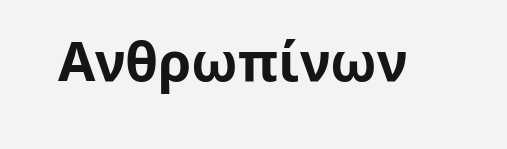Ανθρωπίνων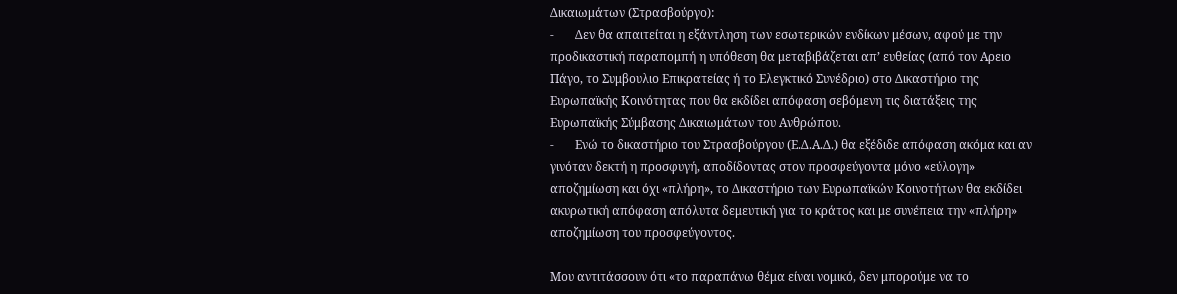Δικαιωμάτων (Στρασβούργο):
-       Δεν θα απαιτείται η εξάντληση των εσωτερικών ενδίκων μέσων, αφού με την προδικαστική παραπομπή η υπόθεση θα μεταβιβάζεται απ’ ευθείας (από τον Αρειο Πάγο, το Συμβουλιο Επικρατείας ή το Ελεγκτικό Συνέδριο) στο Δικαστήριο της Ευρωπαϊκής Κοινότητας που θα εκδίδει απόφαση σεβόμενη τις διατάξεις της Ευρωπαϊκής Σύμβασης Δικαιωμάτων του Ανθρώπου.
-       Ενώ το δικαστήριο του Στρασβούργου (Ε.Δ.Α.Δ.) θα εξέδιδε απόφαση ακόμα και αν γινόταν δεκτή η προσφυγή, αποδίδοντας στον προσφεύγοντα μόνο «εύλογη» αποζημίωση και όχι «πλήρη», το Δικαστήριο των Ευρωπαϊκών Κοινοτήτων θα εκδίδει ακυρωτική απόφαση απόλυτα δεμευτική για το κράτος και με συνέπεια την «πλήρη» αποζημίωση του προσφεύγοντος.

Μου αντιτάσσουν ότι «το παραπάνω θέμα είναι νομικό, δεν μπορούμε να το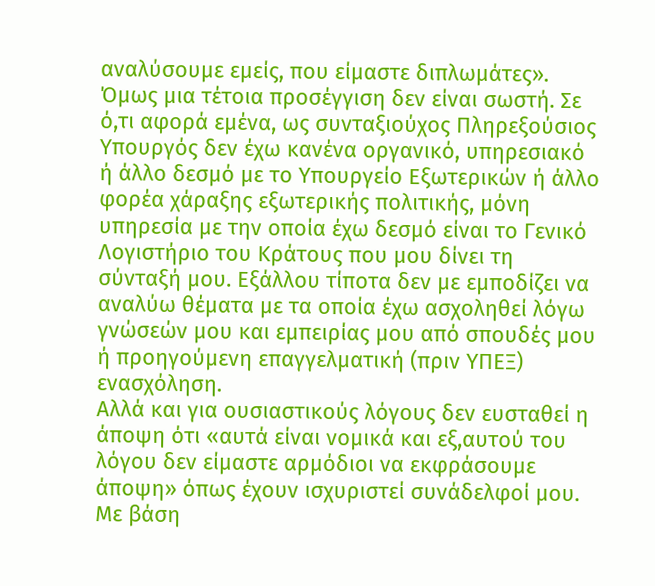αναλύσουμε εμείς, που είμαστε διπλωμάτες». Όμως μια τέτοια προσέγγιση δεν είναι σωστή. Σε ό,τι αφορά εμένα, ως συνταξιούχος Πληρεξούσιος Υπουργός δεν έχω κανένα οργανικό, υπηρεσιακό ή άλλο δεσμό με το Υπουργείο Εξωτερικών ή άλλο φορέα χάραξης εξωτερικής πολιτικής, μόνη υπηρεσία με την οποία έχω δεσμό είναι το Γενικό Λογιστήριο του Κράτους που μου δίνει τη σύνταξή μου. Εξάλλου τίποτα δεν με εμποδίζει να αναλύω θέματα με τα οποία έχω ασχοληθεί λόγω γνώσεών μου και εμπειρίας μου από σπουδές μου ή προηγούμενη επαγγελματική (πριν ΥΠΕΞ) ενασχόληση.
Αλλά και για ουσιαστικούς λόγους δεν ευσταθεί η άποψη ότι «αυτά είναι νομικά και εξ,αυτού του λόγου δεν είμαστε αρμόδιοι να εκφράσουμε άποψη» όπως έχουν ισχυριστεί συνάδελφοί μου. Με βάση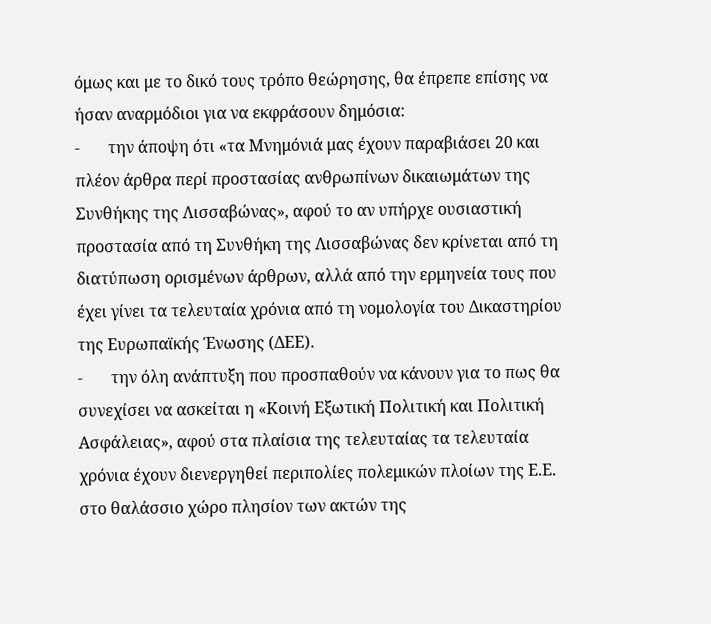όμως και με το δικό τους τρόπο θεώρησης, θα έπρεπε επίσης να ήσαν αναρμόδιοι για να εκφράσουν δημόσια:
-       την άποψη ότι «τα Μνημόνιά μας έχουν παραβιάσει 20 και πλέον άρθρα περί προστασίας ανθρωπίνων δικαιωμάτων της Συνθήκης της Λισσαβώνας», αφού το αν υπήρχε ουσιαστική προστασία από τη Συνθήκη της Λισσαβώνας δεν κρίνεται από τη διατύπωση ορισμένων άρθρων, αλλά από την ερμηνεία τους που έχει γίνει τα τελευταία χρόνια από τη νομολογία του Δικαστηρίου της Ευρωπαϊκής Ένωσης (ΔΕΕ).
-       την όλη ανάπτυξη που προσπαθούν να κάνουν για το πως θα συνεχίσει να ασκείται η «Κοινή Εξωτική Πολιτική και Πολιτική Ασφάλειας», αφού στα πλαίσια της τελευταίας τα τελευταία χρόνια έχουν διενεργηθεί περιπολίες πολεμικών πλοίων της Ε.Ε. στο θαλάσσιο χώρο πλησίον των ακτών της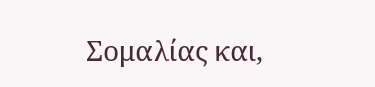Σομαλίας και,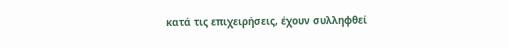κατά τις επιχειρήσεις, έχουν συλληφθεί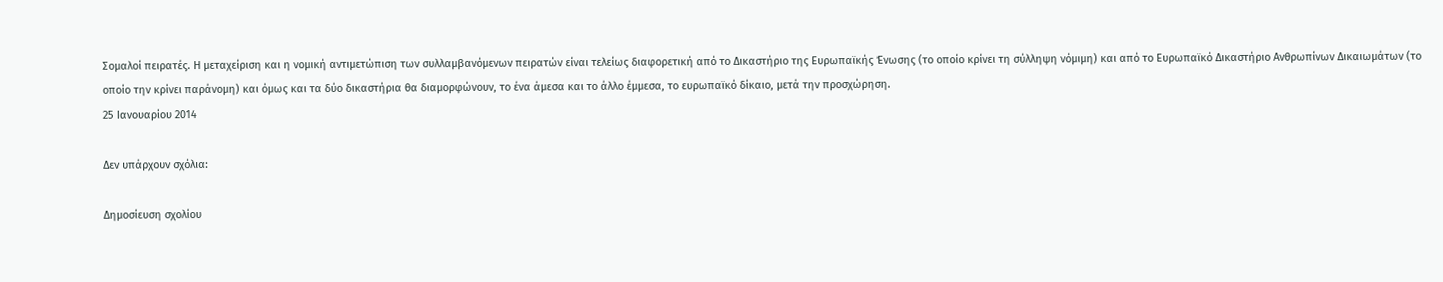Σομαλοί πειρατές. Η μεταχείριση και η νομική αντιμετώπιση των συλλαμβανόμενων πειρατών είναι τελείως διαφορετική από το Δικαστήριο της Ευρωπαϊκής Ένωσης (το οποίο κρίνει τη σύλληψη νόμιμη) και από το Ευρωπαϊκό Δικαστήριο Ανθρωπίνων Δικαιωμάτων (το οποίο την κρίνει παράνομη) και όμως και τα δύο δικαστήρια θα διαμορφώνουν, το ένα άμεσα και το άλλο έμμεσα, το ευρωπαϊκό δίκαιο, μετά την προσχώρηση.
25 Ιανουαρίου 2014

Δεν υπάρχουν σχόλια:

Δημοσίευση σχολίου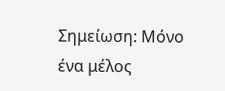Σημείωση: Μόνο ένα μέλος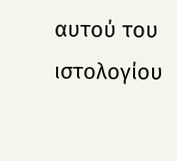αυτού του ιστολογίου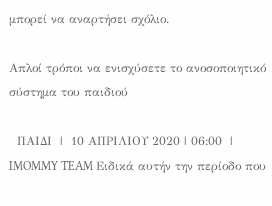μπορεί να αναρτήσει σχόλιο.

Απλοί τρόποι να ενισχύσετε το ανοσοποιητικό σύστημα του παιδιού

  ΠΑΙΔΙ  |  10 ΑΠΡΙΛΙΟΥ 2020 | 06:00  |  IMOMMY TEAM Ειδικά αυτήν την περίοδο που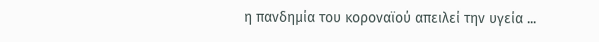η πανδημία του κοροναϊού απειλεί την υγεία ...